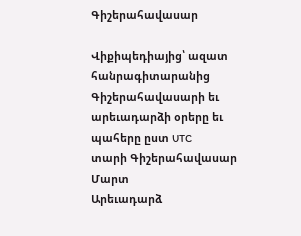Գիշերահավասար

Վիքիպեդիայից՝ ազատ հանրագիտարանից
Գիշերահավասարի եւ արեւադարձի օրերը եւ պահերը ըստ UTC
տարի Գիշերահավասար
Մարտ
Արեւադարձ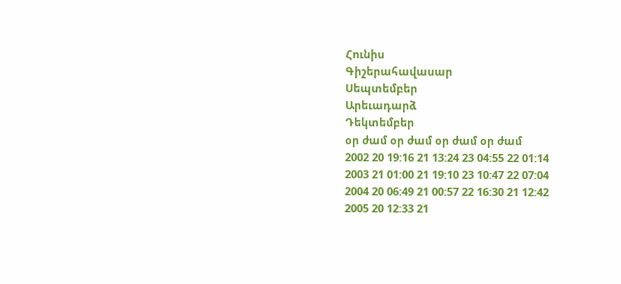Հունիս
Գիշերահավասար
Սեպտեմբեր
Արեւադարձ
Դեկտեմբեր
օր ժամ օր ժամ օր ժամ օր ժամ
2002 20 19:16 21 13:24 23 04:55 22 01:14
2003 21 01:00 21 19:10 23 10:47 22 07:04
2004 20 06:49 21 00:57 22 16:30 21 12:42
2005 20 12:33 21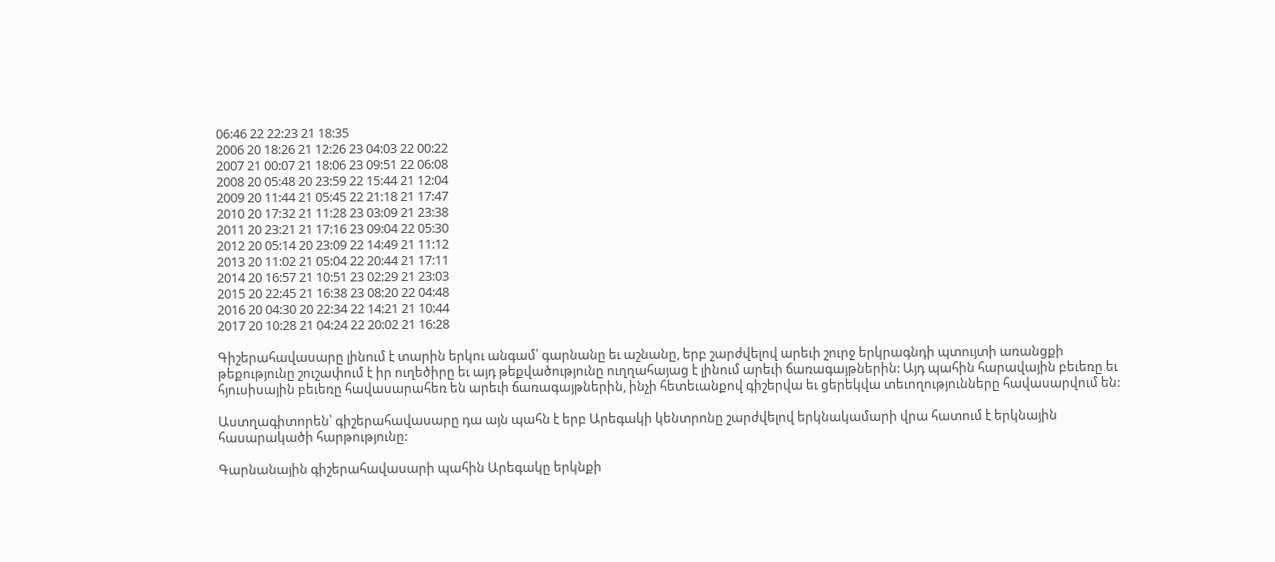06:46 22 22:23 21 18:35
2006 20 18:26 21 12:26 23 04:03 22 00:22
2007 21 00:07 21 18:06 23 09:51 22 06:08
2008 20 05:48 20 23:59 22 15:44 21 12:04
2009 20 11:44 21 05:45 22 21:18 21 17:47
2010 20 17:32 21 11:28 23 03:09 21 23:38
2011 20 23:21 21 17:16 23 09:04 22 05:30
2012 20 05:14 20 23:09 22 14:49 21 11:12
2013 20 11:02 21 05:04 22 20:44 21 17:11
2014 20 16:57 21 10:51 23 02:29 21 23:03
2015 20 22:45 21 16:38 23 08:20 22 04:48
2016 20 04:30 20 22:34 22 14:21 21 10:44
2017 20 10:28 21 04:24 22 20:02 21 16:28

Գիշերահավասարը լինում է տարին երկու անգամ՝ գարնանը եւ աշնանը, երբ շարժվելով արեւի շուրջ երկրագնդի պտույտի առանցքի թեքությունը շուշափում է իր ուղեծիրը եւ այդ թեքվածությունը ուղղահայաց է լինում արեւի ճառագայթներին: Այդ պահին հարավային բեւեռը եւ հյուսիսային բեւեռը հավասարահեռ են արեւի ճառագայթներին, ինչի հետեւանքով գիշերվա եւ ցերեկվա տեւողությունները հավասարվում են:

Աստղագիտորեն՝ գիշերահավասարը դա այն պահն է երբ Արեգակի կենտրոնը շարժվելով երկնակամարի վրա հատում է երկնային հասարակածի հարթությունը:

Գարնանային գիշերահավասարի պահին Արեգակը երկնքի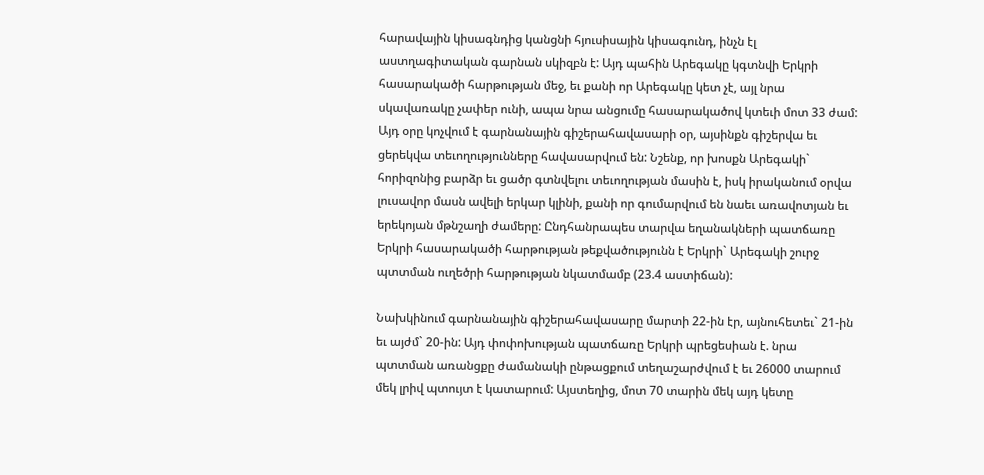հարավային կիսագնդից կանցնի հյուսիսային կիսագունդ, ինչն էլ աստղագիտական գարնան սկիզբն է: Այդ պահին Արեգակը կգտնվի Երկրի հասարակածի հարթության մեջ, եւ քանի որ Արեգակը կետ չէ, այլ նրա սկավառակը չափեր ունի, ապա նրա անցումը հասարակածով կտեւի մոտ 33 ժամ: Այդ օրը կոչվում է գարնանային գիշերահավասարի օր, այսինքն գիշերվա եւ ցերեկվա տեւողությունները հավասարվում են: Նշենք, որ խոսքն Արեգակի` հորիզոնից բարձր եւ ցածր գտնվելու տեւողության մասին է, իսկ իրականում օրվա լուսավոր մասն ավելի երկար կլինի, քանի որ գումարվում են նաեւ առավոտյան եւ երեկոյան մթնշաղի ժամերը: Ընդհանրապես տարվա եղանակների պատճառը Երկրի հասարակածի հարթության թեքվածությունն է Երկրի` Արեգակի շուրջ պտտման ուղեծրի հարթության նկատմամբ (23.4 աստիճան):

Նախկինում գարնանային գիշերահավասարը մարտի 22-ին էր, այնուհետեւ` 21-ին եւ այժմ` 20-ին: Այդ փոփոխության պատճառը Երկրի պրեցեսիան է. նրա պտտման առանցքը ժամանակի ընթացքում տեղաշարժվում է եւ 26000 տարում մեկ լրիվ պտույտ է կատարում: Այստեղից, մոտ 70 տարին մեկ այդ կետը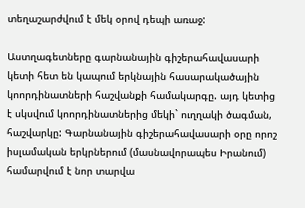տեղաշարժվում է մեկ օրով դեպի առաջ:

Աստղագետները գարնանային գիշերահավասարի կետի հետ են կապում երկնային հասարակածային կոորդինատների հաշվանքի համակարգը. այդ կետից է սկսվում կոորդինատներից մեկի` ուղղակի ծագման, հաշվարկը: Գարնանային գիշերահավասարի օրը որոշ իսլամական երկրներում (մասնավորապես Իրանում) համարվում է նոր տարվա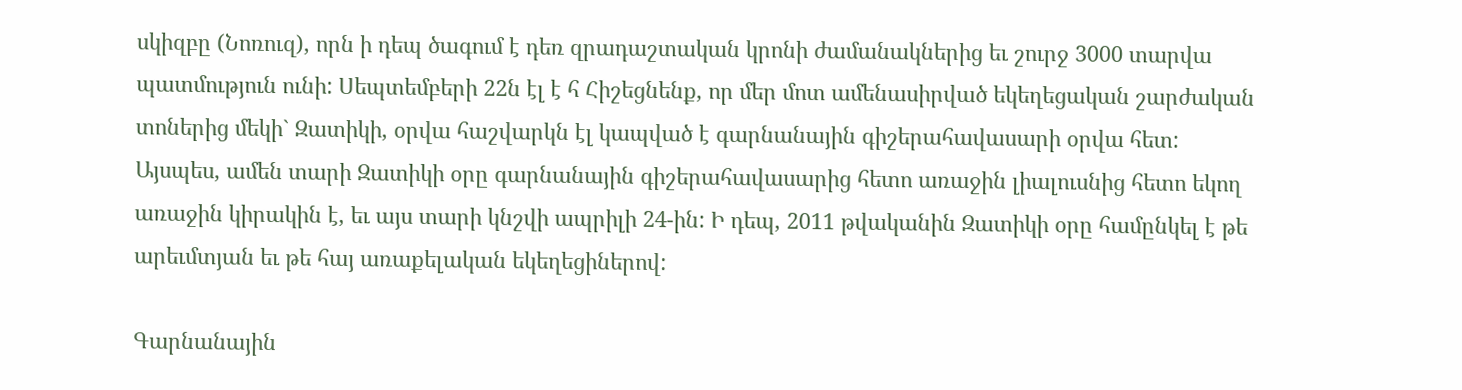սկիզբը (Նոռուզ), որն ի դեպ ծագում է դեռ զրադաշտական կրոնի ժամանակներից եւ շուրջ 3000 տարվա պատմություն ունի: Սեպտեմբերի 22ն էլ է հ Հիշեցնենք, որ մեր մոտ ամենասիրված եկեղեցական շարժական տոներից մեկի` Զատիկի, օրվա հաշվարկն էլ կապված է գարնանային գիշերահավասարի օրվա հետ: Այսպես, ամեն տարի Զատիկի օրը գարնանային գիշերահավասարից հետո առաջին լիալուսնից հետո եկող առաջին կիրակին է, եւ այս տարի կնշվի ապրիլի 24-ին: Ի դեպ, 2011 թվականին Զատիկի օրը համընկել է թե արեւմտյան եւ թե հայ առաքելական եկեղեցիներով:

Գարնանային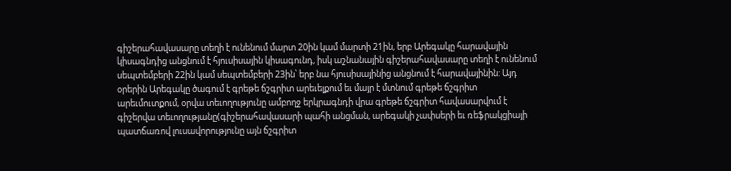գիշերահավասարը տեղի է ունենում մարտ 20ին կամ մարտի 21ին, երբ Արեգակը հարավային կիսագնդից անցնում է հյուսիսային կիսագունդ, իսկ աշնանային գիշերահավասարը տեղի է ունենում սեպտեմբերի 22ին կամ սեպտեմբերի 23ին՝ երբ նա հյուսիսայինից անցնում է հարավայինին: Այդ օրերին Արեգակը ծագում է գրեթե ճշգրիտ արեւելքում եւ մայր է մտնում գրեթե ճշգրիտ արեւմուտքում, օրվա տեւողությունը ամբողջ երկրագնդի վրա գրեթե ճշգրիտ հավասարվում է գիշերվա տեւողությանը(գիշերահավասարի պահի անցման, արեգակի չափսերի եւ ռեֆրակցիայի պատճառով լուսավորությունը այն ճշգրիտ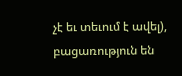չէ եւ տեւում է ավել), բացառություն են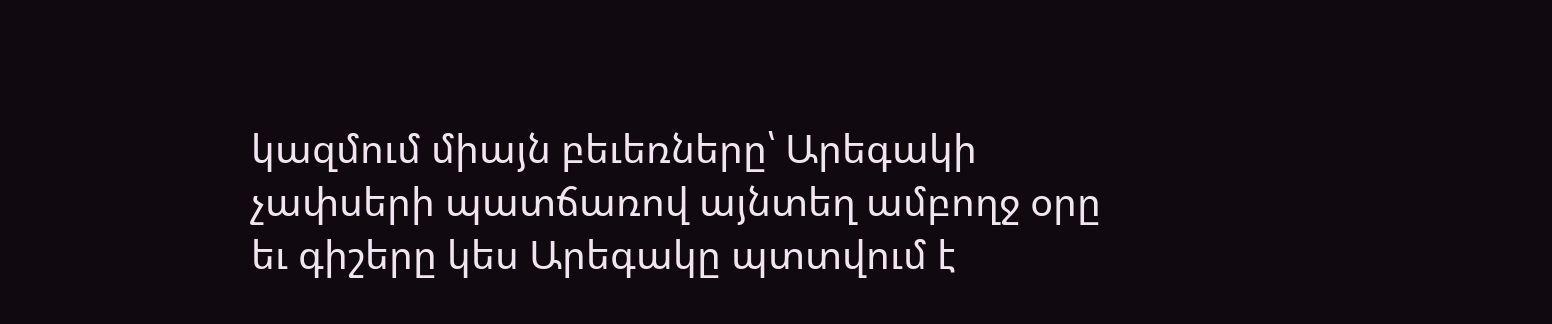կազմում միայն բեւեռները՝ Արեգակի չափսերի պատճառով այնտեղ ամբողջ օրը եւ գիշերը կես Արեգակը պտտվում է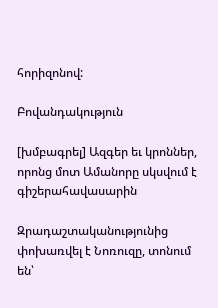հորիզոնով:

Բովանդակություն

[խմբագրել] Ազգեր եւ կրոններ, որոնց մոտ Ամանորը սկսվում է գիշերահավասարին

Զրադաշտականությունից փոխառվել է Նոռուզը, տոնում են՝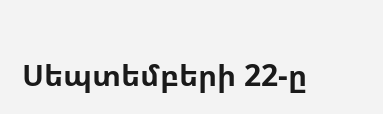Սեպտեմբերի 22-ը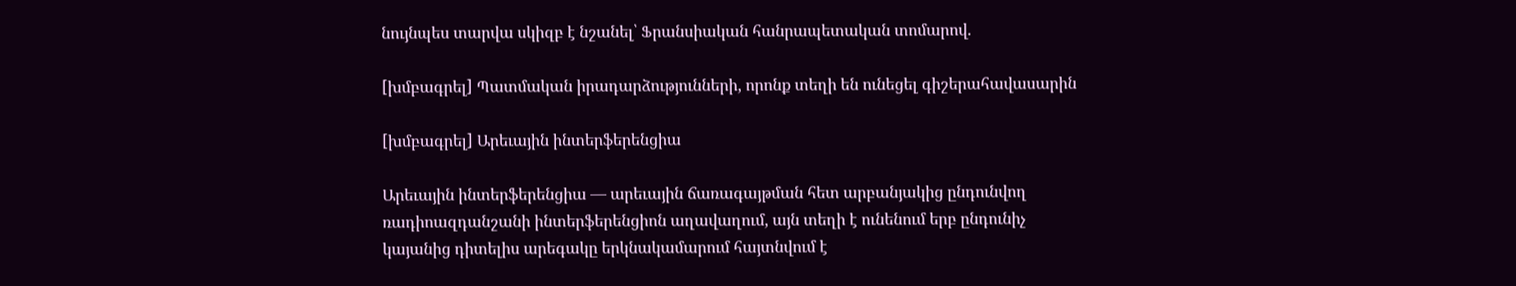նույնպես տարվա սկիզբ է նշանել՝ Ֆրանսիական հանրապետական տոմարով.

[խմբագրել] Պատմական իրադարձությունների, որոնք տեղի են ունեցել գիշերահավասարին

[խմբագրել] Արեւային ինտերֆերենցիա

Արեւային ինտերֆերենցիա — արեւային ճառագայթման հետ արբանյակից ընդունվող ռադիոազդանշանի ինտերֆերենցիոն աղավաղում, այն տեղի է ունենում երբ ընդունիչ կայանից դիտելիս արեգակը երկնակամարում հայտնվում է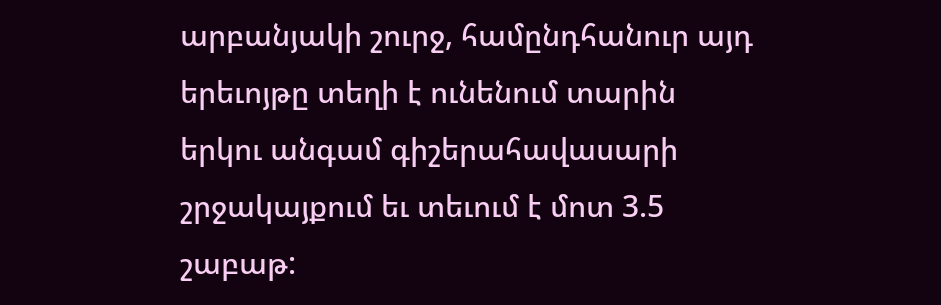արբանյակի շուրջ, համընդհանուր այդ երեւոյթը տեղի է ունենում տարին երկու անգամ գիշերահավասարի շրջակայքում եւ տեւում է մոտ 3.5 շաբաթ: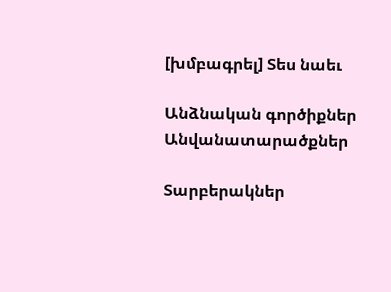[խմբագրել] Տես նաեւ

Անձնական գործիքներ
Անվանատարածքներ

Տարբերակներ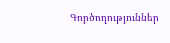Գործողություններ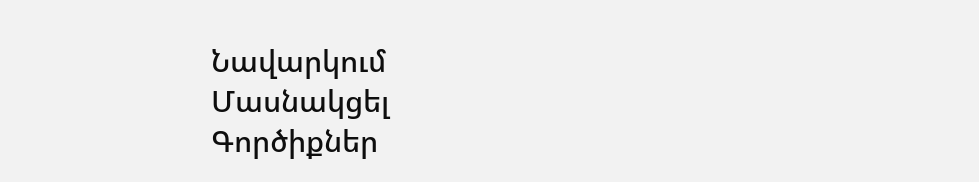Նավարկում
Մասնակցել
Գործիքներ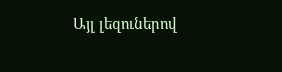Այլ լեզուներով